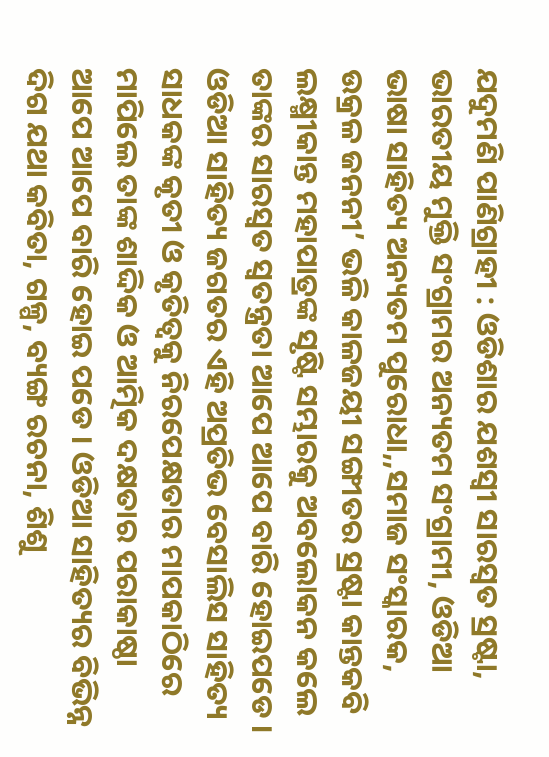ଯଦୁମଣି ପାଣିଗ୍ରାହୀ : ଓଡିଶାର ଯଶସ୍ୱୀ ସାରସ୍ୱତ ସ୍ରଷ୍ଟା, ଭାରତୀୟ ମୁକ୍ତି ସଂଗ୍ରାମର ଅନ୍ୟତମ ସଂଗ୍ରାମୀ, ଓଡିଆ ଭାଷା ସାହିତ୍ୟ ଅନ୍ୟତମ ପୁରୋଧା,,ସମାଜ ସଂସ୍କାରକ, ଉକ୍ରଳ ଜନନୀ’ ଭଳି କାଳଜୟୀ ସଙ୍ଗୀତର ସ୍ରଷ୍ଟା କାନ୍ତକବି ଲକ୍ଷ୍ମୀକାନ୍ତ ମହାପାତ୍ରଙ୍କ ସୃଷ୍ଟି ସମ୍ଭାରକୁ ଅବଲୋକନ କଲେ ତାଙ୍କର ସାରସ୍ୱତ ସ୍ୱତନ୍ତ୍ରତା ଆପେ ଆପେ ବାରି ହୋଇପଡେ । ଓଡିଆ ସାହିତ୍ୟ ଜଗତର ଏହି ଅପ୍ରତିଭ ବେସାଲିସ ସାହିତ୍ୟ ସାଧକଙ୍କ କୃତୀ ଓ କୃତିତ୍ୱକୁ ନିରପେକ୍ଷତାର ମାପକାଠିରେ ମାପିଲେ ତାଙ୍କ ଶାଦ୍ଦିକ ଓ ଆତ୍ମିକ ଦକ୍ଷତାର ପରାକାଷ୍ଠା ଆପେ ଆପେ ବାରି ହୋଇ ପଡେ । ଓଡିଆ ସାହିତ୍ୟର ବିଭିନ୍ନ ଦିଗ ଯଥା କବିତା, ଗଳ୍ପ, ବ୍ୟଙ୍ଗ ରଚନା, ଶିଶୁ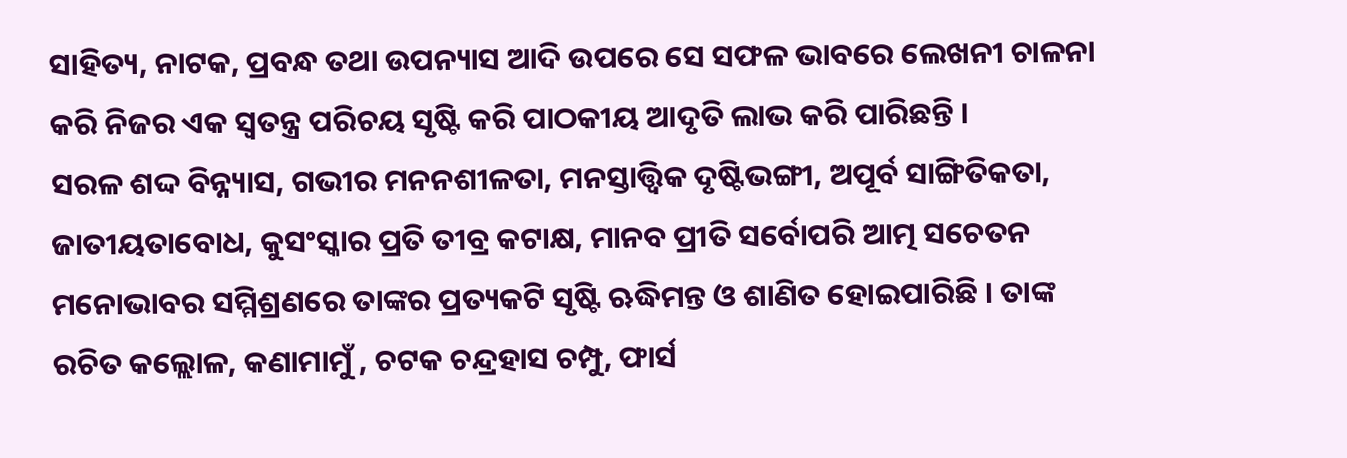ସାହିତ୍ୟ, ନାଟକ, ପ୍ରବନ୍ଧ ତଥା ଉପନ୍ୟାସ ଆଦି ଉପରେ ସେ ସଫଳ ଭାବରେ ଲେଖନୀ ଚାଳନା କରି ନିଜର ଏକ ସ୍ୱତନ୍ତ୍ର ପରିଚୟ ସୃଷ୍ଟି କରି ପାଠକୀୟ ଆଦୃତି ଲାଭ କରି ପାରିଛନ୍ତି ।
ସରଳ ଶଦ୍ଦ ବିନ୍ନ୍ୟାସ, ଗଭୀର ମନନଶୀଳତା, ମନସ୍ତାତ୍ତ୍ୱିକ ଦୃଷ୍ଟିଭଙ୍ଗୀ, ଅପୂର୍ବ ସାଙ୍ଗିତିକତା, ଜାତୀୟତାବୋଧ, କୁସଂସ୍କାର ପ୍ରତି ତୀବ୍ର କଟାକ୍ଷ, ମାନବ ପ୍ରୀତି ସର୍ବୋପରି ଆତ୍ମ ସଚେତନ ମନୋଭାବର ସମ୍ମିଶ୍ରଣରେ ତାଙ୍କର ପ୍ରତ୍ୟକଟି ସୃଷ୍ଟି ଋଦ୍ଧିମନ୍ତ ଓ ଶାଣିତ ହୋଇପାରିଛି । ତାଙ୍କ ରଚିତ କଲ୍ଲୋଳ, କଣାମାମୁଁ , ଚଟକ ଚନ୍ଦ୍ରହାସ ଚମ୍ପୁ, ଫାର୍ସ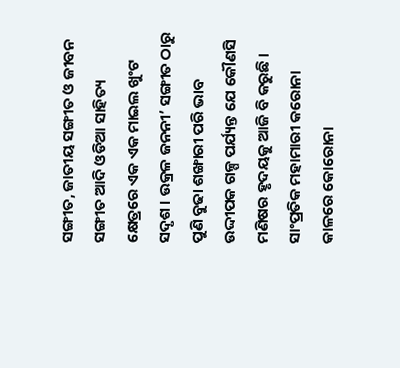ସଙ୍ଗୀତ, ଜାତୀୟ ସଙ୍ଗୀତ ଓ ଜୀବନ ସଙ୍ଗୀତ ଆଦି ଓଡିଆ ସାହିତ୍ୟ କ୍ଷେତ୍ରରେ ଏକ ଏକ ମାଇଲ ଖୁଂଟ ସଦୃଶ । ଉକ୍ରଳ ଜନନୀ’ ସଙ୍ଗୀତ ଠାରୁ ପୁଣି ବୁଢା ଶଙ୍ଖାରୀ ପରି ଭାବ ଉଦ୍ଦୀପକ ଗଳ୍ପ ପର୍ଯ୍ୟନ୍ତ ଯେ କୌଣସି ମଣିଷର ହୃଦୟକୁ ଆଜି ବି କରୁଛି । ସାଂପ୍ରତିକ ମହାମାରୀ କରୋନା କାଳରେ କୋରୋନା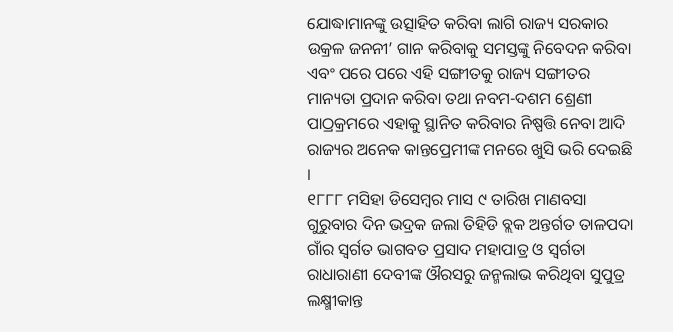ଯୋଦ୍ଧାମାନଙ୍କୁ ଉତ୍ସାହିତ କରିବା ଲାଗି ରାଜ୍ୟ ସରକାର ଉକ୍ରଳ ଜନନୀ’ ଗାନ କରିବାକୁ ସମସ୍ତଙ୍କୁ ନିବେଦନ କରିବା ଏବଂ ପରେ ପରେ ଏହି ସଙ୍ଗୀତକୁ ରାଜ୍ୟ ସଙ୍ଗୀତର ମାନ୍ୟତା ପ୍ରଦାନ କରିବା ତଥା ନବମ-ଦଶମ ଶ୍ରେଣୀ ପାଠ୍ରକ୍ରମରେ ଏହାକୁ ସ୍ଥାନିତ କରିବାର ନିଷ୍ପତ୍ତି ନେବା ଆଦି ରାଜ୍ୟର ଅନେକ କାନ୍ତପ୍ରେମୀଙ୍କ ମନରେ ଖୁସି ଭରି ଦେଇଛି ।
୧୮୮୮ ମସିହା ଡିସେମ୍ବର ମାସ ୯ ତାରିଖ ମାଣବସା ଗୁରୁବାର ଦିନ ଭଦ୍ରକ ଜଲା ତିହିଡି ବ୍ଲକ ଅନ୍ତର୍ଗତ ତାଳପଦା ଗାଁର ସ୍ୱର୍ଗତ ଭାଗବତ ପ୍ରସାଦ ମହାପାତ୍ର ଓ ସ୍ୱର୍ଗତା ରାଧାରାଣୀ ଦେବୀଙ୍କ ଔରସରୁ ଜନ୍ମଲାଭ କରିଥିବା ସୁପୁତ୍ର ଲକ୍ଷ୍ମୀକାନ୍ତ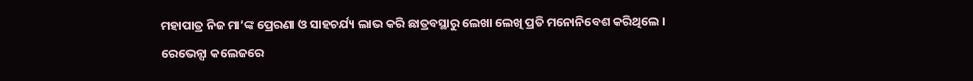ମହାପାତ୍ର ନିଜ ମା’ଙ୍କ ପ୍ରେରଣା ଓ ସାହଚର୍ଯ୍ୟ ଲାଭ କରି ଛାତ୍ରବସ୍ଥାରୁ ଲେଖା ଲେଖି ପ୍ରତି ମନୋନିବେଶ କରିଥିଲେ ।
ରେଭେନ୍ସା କଲେଜରେ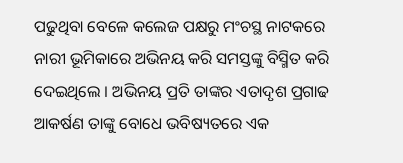ପଢୁଥିବା ବେଳେ କଲେଜ ପକ୍ଷରୁ ମଂଚସ୍ଥ ନାଟକରେ ନାରୀ ଭୂମିକାରେ ଅଭିନୟ କରି ସମସ୍ତଙ୍କୁ ବିସ୍ମିତ କରି ଦେଇଥିଲେ । ଅଭିନୟ ପ୍ରତି ତାଙ୍କର ଏତାଦୃଶ ପ୍ରଗାଢ ଆକର୍ଷଣ ତାଙ୍କୁ ବୋଧେ ଭବିଷ୍ୟତରେ ଏକ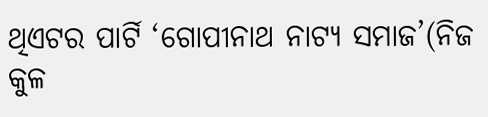ଥିଏଟର ପାର୍ଟି ‘ଗୋପୀନାଥ ନାଟ୍ୟ ସମାଜ’(ନିଜ କୁଳ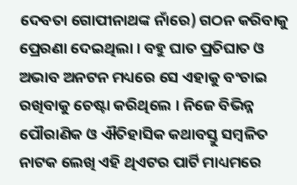ଦେବତା ଗୋପୀନାଥଙ୍କ ନାଁରେ) ଗଠନ କରିବାକୁ ପ୍ରେରଣା ଦେଇଥିଲା । ବହୁ ଘାତ ପ୍ରତିଘାତ ଓ ଅଭାବ ଅନଟନ ମଧ୍ୟରେ ସେ ଏହାକୁ ବଂଚାଇ ରଖିବାକୁ ଚେଷ୍ଟା କରିଥିଲେ । ନିଜେ ବିଭିନ୍ନ ପୌରାଣିକ ଓ ଐତିହାସିକ କଥାବସ୍ତୁ ସମ୍ବଳିତ ନାଟକ ଲେଖି ଏହି ଥିଏଟର ପାର୍ଟି ମାଧ୍ୟମରେ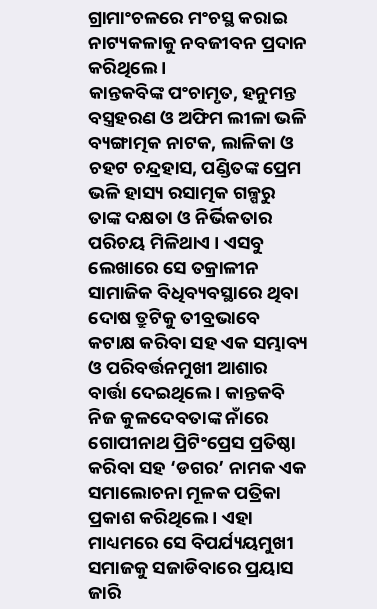ଗ୍ରାମାଂଚଳରେ ମଂଚସ୍ଥ କରାଇ ନାଟ୍ୟକଳାକୁ ନବଜୀବନ ପ୍ରଦାନ କରିଥିଲେ ।
କାନ୍ତକବିଙ୍କ ପଂଚାମୃତ, ହନୁମନ୍ତ ବସ୍ତ୍ରହରଣ ଓ ଅଫିମ ଲୀଳା ଭଳି ବ୍ୟଙ୍ଗାତ୍ମକ ନାଟକ, ଲାଳିକା ଓ ଚହଟ ଚନ୍ଦ୍ରହାସ, ପଣ୍ଡିତଙ୍କ ପ୍ରେମ ଭଳି ହାସ୍ୟ ରସାତ୍ମକ ଗଳ୍ପରୁ ତାଙ୍କ ଦକ୍ଷତା ଓ ନିର୍ଭିକତାର ପରିଚୟ ମିଳିଥାଏ । ଏସବୁ ଲେଖାରେ ସେ ତକ୍ରାଳୀନ ସାମାଜିକ ବିଧିବ୍ୟବସ୍ଥାରେ ଥିବା ଦୋଷ ତ୍ରୁଟିକୁ ତୀବ୍ରଭାବେ କଟାକ୍ଷ କରିବା ସହ ଏକ ସମ୍ଭାବ୍ୟ ଓ ପରିବର୍ତ୍ତନମୁଖୀ ଆଶାର ବାର୍ତ୍ତା ଦେଇଥିଲେ । କାନ୍ତକବି ନିଜ କୁଳଦେବତାଙ୍କ ନାଁରେ ଗୋପୀନାଥ ପ୍ରିଟିଂପ୍ରେସ ପ୍ରତିଷ୍ଠା କରିବା ସହ ‘ଡଗର’ ନାମକ ଏକ ସମାଲୋଚନା ମୂଳକ ପତ୍ରିକା ପ୍ରକାଶ କରିଥିଲେ । ଏହା ମାଧ୍ୟମରେ ସେ ବିପର୍ଯ୍ୟୟମୁଖୀ ସମାଜକୁ ସଜାଡିବାରେ ପ୍ରୟାସ ଜାରି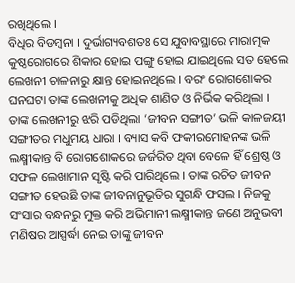ରଖିଥିଲେ ।
ବିଧିର ବିଡମ୍ବନା । ଦୁର୍ଭାଗ୍ୟବଶତଃ ସେ ଯୁବାବସ୍ଥାରେ ମାରାତ୍ମକ କୁଷ୍ଠରୋଗରେ ଶିକାର ହୋଇ ପଙ୍ଗୁ ହୋଇ ଯାଇଥିଲେ ସତ ହେଲେ ଲେଖନୀ ଚାଳନାରୁ କ୍ଷାନ୍ତ ହୋଇନଥିଲେ । ବରଂ ରୋଗଶୋକର ଘନଘଟା ତାଙ୍କ ଲେଖନୀକୁ ଅଧିକ ଶାଣିତ ଓ ନିର୍ଭିକ କରିଥିଲା । ତାଙ୍କ ଲେଖନୀରୁ ଝରି ପଡିଥିଲା ‘ଜୀବନ ସଙ୍ଗୀତ’ ଭଳି କାଳଜୟୀ ସଙ୍ଗୀତର ମଧୁମୟ ଧାରା । ବ୍ୟାସ କବି ଫକୀରମୋହନଙ୍କ ଭଳି ଲକ୍ଷ୍ମୀକାନ୍ତ ବି ରୋଗଶୋକରେ ଜର୍ଜରିତ ଥିବା ବେଳେ ହିଁ ଶ୍ରେଷ୍ଠ ଓ ସଫଳ ଲେଖାମାନ ସୃଷ୍ଟି କରି ପାରିଥିଲେ । ତାଙ୍କ ରଚିତ ଜୀବନ ସଙ୍ଗୀତ ହେଉଛି ତାଙ୍କ ଜୀବନାନୁଭୂତିର ସୁଗନ୍ଧି ଫସଲ । ନିଜକୁ ସଂସାର ବନ୍ଧନରୁ ମୁକ୍ତ କରି ଅଭିମାନୀ ଲକ୍ଷ୍ମୀକାନ୍ତ ଜଣେ ଅନୁଭବୀ ମଣିଷର ଆସ୍ପର୍ଦ୍ଧା ନେଇ ତାଙ୍କୁ ଜୀବନ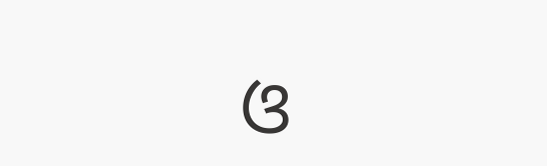ଓ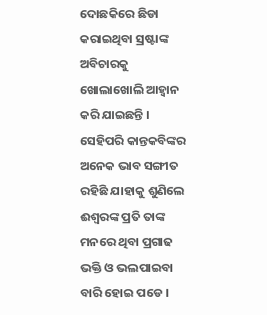ଦୋଛକିରେ ଛିଡା କରାଇଥିବା ସ୍ରଷ୍ଟାଙ୍କ ଅବିଚାରକୁ ଖୋଲାଖୋଲି ଆହ୍ୱାନ କରି ଯାଇଛନ୍ତି । ସେହିପରି କାନ୍ତକବିଙ୍କର ଅନେକ ଭାବ ସଙ୍ଗୀତ ରହିଛି ଯାହାକୁ ଶୁଣିଲେ ଈଶ୍ୱରଙ୍କ ପ୍ରତି ତାଙ୍କ ମନରେ ଥିବା ପ୍ରଗାଢ ଭକ୍ତି ଓ ଭଲପାଇବା ବାରି ହୋଇ ପଡେ ।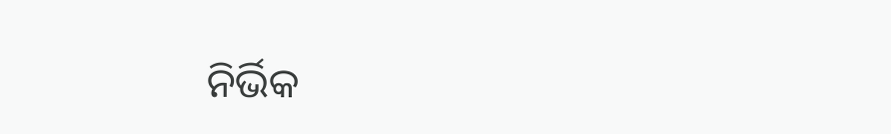ନିର୍ଭିକ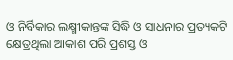ଓ ନିର୍ବିକାର ଲକ୍ଷ୍ମୀକାନ୍ତଙ୍କ ସିଦ୍ଧି ଓ ସାଧନାର ପ୍ରତ୍ୟକଟି କ୍ଷେତ୍ରଥିଲା ଆକାଶ ପରି ପ୍ରଶସ୍ତ ଓ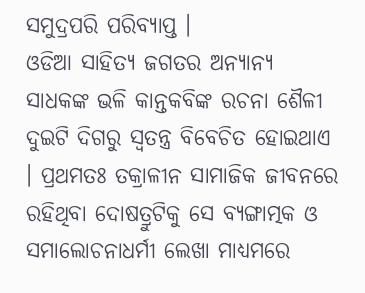ସମୁଦ୍ରପରି ପରିବ୍ୟାପ୍ତ ।
ଓଡିଆ ସାହିତ୍ୟ ଜଗତର ଅନ୍ୟାନ୍ୟ ସାଧକଙ୍କ ଭଳି କାନ୍ତକବିଙ୍କ ରଚନା ଶୈଳୀ ଦୁଇଟି ଦିଗରୁ ସ୍ୱତନ୍ତ୍ର ବିବେଚିତ ହୋଇଥାଏ । ପ୍ରଥମତଃ ତକ୍ରାଳୀନ ସାମାଜିକ ଜୀବନରେ ରହିଥିବା ଦୋଷତ୍ରୁଟିକୁ ସେ ବ୍ୟଙ୍ଗାତ୍ମକ ଓ ସମାଲୋଚନାଧର୍ମୀ ଲେଖା ମାଧ୍ୟମରେ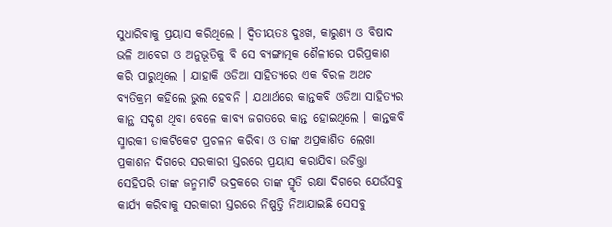ସୁଧାରିବାକୁ ପ୍ରୟାସ କରିଥିଲେ । ଦ୍ୱିତୀୟତଃ ଦୁଃଖ, କାରୁଣ୍ୟ ଓ ବିଷାଦ ଭଳି ଆବେଗ ଓ ଅନୁଭୂତିକୁ ବି ସେ ବ୍ୟଙ୍ଗାତ୍ମକ ଶୈଳୀରେ ପରିପ୍ରକାଶ କରି ପାରୁଥିଲେ । ଯାହାକି ଓଡିଆ ସାହିତ୍ୟରେ ଏକ ବିରଳ ଅଥଚ ବ୍ୟତିକ୍ରମ କହିଲେ ଭୁଲ ହେବନି । ଯଥାର୍ଥରେ କାନ୍ତକବି ଓଡିଆ ସାହିତ୍ୟର କାନ୍ଥ ସଦୃଶ ଥିବା ବେଳେ କାବ୍ୟ ଜଗତରେ କାନ୍ତ ହୋଇଥିଲେ । କାନ୍ତକବି ସ୍ମାରକୀ ଡାକଟିକେଟ ପ୍ରଚଳନ କରିବା ଓ ତାଙ୍କ ଅପ୍ରକାଶିତ ଲେଖା ପ୍ରକାଶନ ଦିଗରେ ସରକାରୀ ସ୍ତରରେ ପ୍ରୟାସ କରାଯିବା ଉଚିତ୍ତ୍ତା ସେହିପରି ତାଙ୍କ ଜନ୍ମମାଟି ଭଦ୍ରକରେ ତାଙ୍କ ସ୍ମୃତି ରକ୍ଷା ଦିଗରେ ଯେଉଁସବୁ କାର୍ଯ୍ୟ କରିବାକୁ ସରକାରୀ ସ୍ତରରେ ନିଷ୍ପତ୍ତି ନିଆଯାଇଛି ସେସବୁ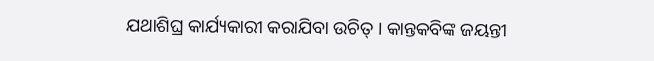ଯଥାଶିଘ୍ର କାର୍ଯ୍ୟକାରୀ କରାଯିବା ଉଚିତ୍ । କାନ୍ତକବିଙ୍କ ଜୟନ୍ତୀ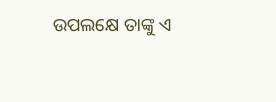ଉପଲକ୍ଷେ ତାଙ୍କୁ ଏ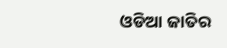ଓଡିଆ ଜାତିର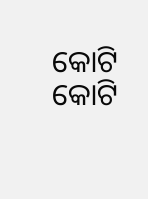କୋଟି କୋଟି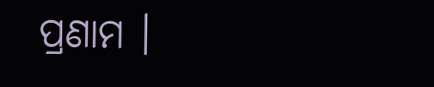ପ୍ରଣାମ ।